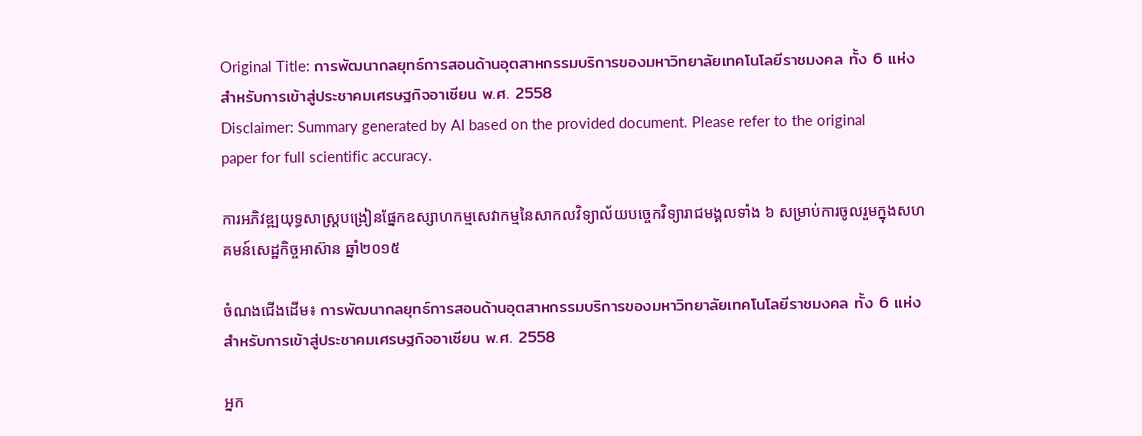Original Title: การพัฒนากลยุทธ์การสอนด้านอุตสาหกรรมบริการของมหาวิทยาลัยเทคโนโลยีราชมงคล ทั้ง 6 แห่ง สําหรับการเข้าสู่ประชาคมเศรษฐกิจอาเซียน พ.ศ. 2558
Disclaimer: Summary generated by AI based on the provided document. Please refer to the original paper for full scientific accuracy.

ការអភិវឌ្ឍយុទ្ធសាស្ត្របង្រៀនផ្នែកឧស្សាហកម្មសេវាកម្មនៃសាកលវិទ្យាល័យបច្ចេកវិទ្យារាជមង្គលទាំង ៦ សម្រាប់ការចូលរួមក្នុងសហគមន៍សេដ្ឋកិច្ចអាស៊ាន ឆ្នាំ២០១៥

ចំណងជើងដើម៖ การพัฒนากลยุทธ์การสอนด้านอุตสาหกรรมบริการของมหาวิทยาลัยเทคโนโลยีราชมงคล ทั้ง 6 แห่ง สําหรับการเข้าสู่ประชาคมเศรษฐกิจอาเซียน พ.ศ. 2558

អ្នក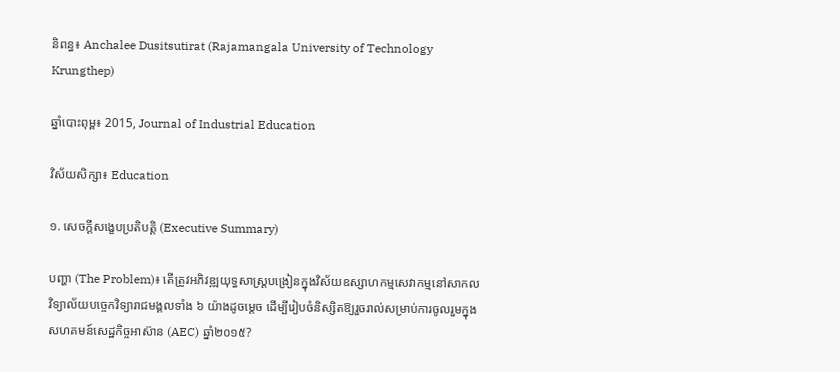និពន្ធ៖ Anchalee Dusitsutirat (Rajamangala University of Technology Krungthep)

ឆ្នាំបោះពុម្ព៖ 2015, Journal of Industrial Education

វិស័យសិក្សា៖ Education

១. សេចក្តីសង្ខេបប្រតិបត្តិ (Executive Summary)

បញ្ហា (The Problem)៖ តើត្រូវអភិវឌ្ឍយុទ្ធសាស្ត្របង្រៀនក្នុងវិស័យឧស្សាហកម្មសេវាកម្មនៅសាកលវិទ្យាល័យបច្ចេកវិទ្យារាជមង្គលទាំង ៦ យ៉ាងដូចម្តេច ដើម្បីរៀបចំនិស្សិតឱ្យរួចរាល់សម្រាប់ការចូលរួមក្នុងសហគមន៍សេដ្ឋកិច្ចអាស៊ាន (AEC) ឆ្នាំ២០១៥?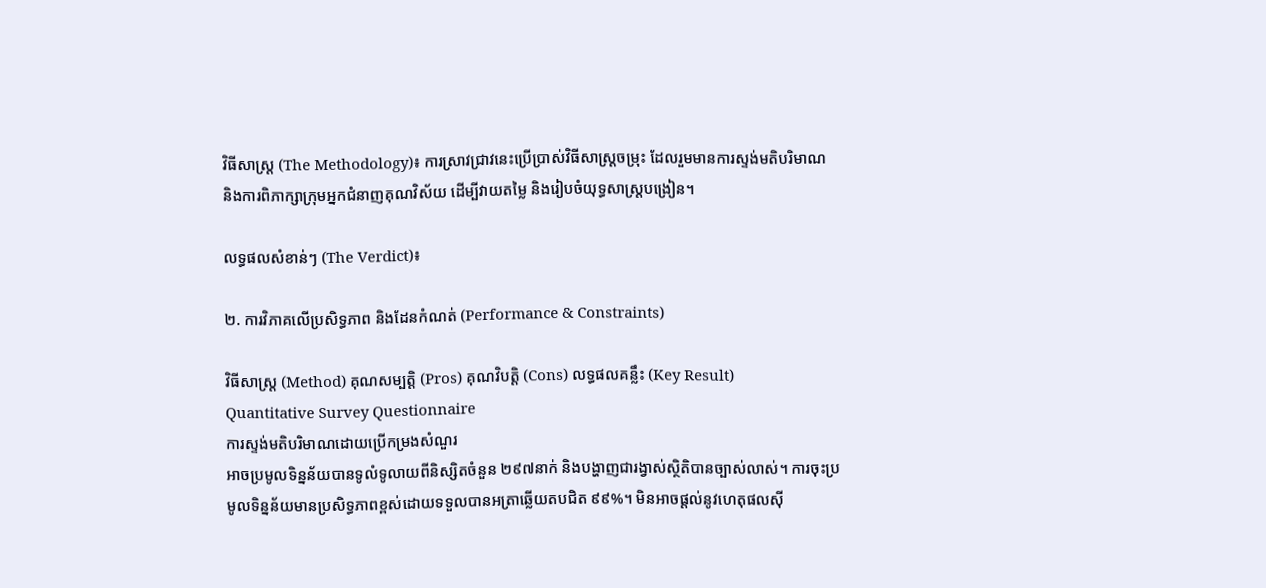វិធីសាស្ត្រ (The Methodology)៖ ការស្រាវជ្រាវនេះប្រើប្រាស់វិធីសាស្ត្រចម្រុះ ដែលរួមមានការស្ទង់មតិបរិមាណ និងការពិភាក្សាក្រុមអ្នកជំនាញគុណវិស័យ ដើម្បីវាយតម្លៃ និងរៀបចំយុទ្ធសាស្ត្របង្រៀន។

លទ្ធផលសំខាន់ៗ (The Verdict)៖

២. ការវិភាគលើប្រសិទ្ធភាព និងដែនកំណត់ (Performance & Constraints)

វិធីសាស្ត្រ (Method) គុណសម្បត្តិ (Pros) គុណវិបត្តិ (Cons) លទ្ធផលគន្លឹះ (Key Result)
Quantitative Survey Questionnaire
ការស្ទង់មតិបរិមាណដោយប្រើកម្រងសំណួរ
អាចប្រមូលទិន្នន័យបានទូលំទូលាយពីនិស្សិតចំនួន ២៩៧នាក់ និងបង្ហាញជារង្វាស់ស្ថិតិបានច្បាស់លាស់។ ការចុះប្រមូលទិន្នន័យមានប្រសិទ្ធភាពខ្ពស់ដោយទទួលបានអត្រាឆ្លើយតបជិត ៩៩%។ មិនអាចផ្តល់នូវហេតុផលស៊ី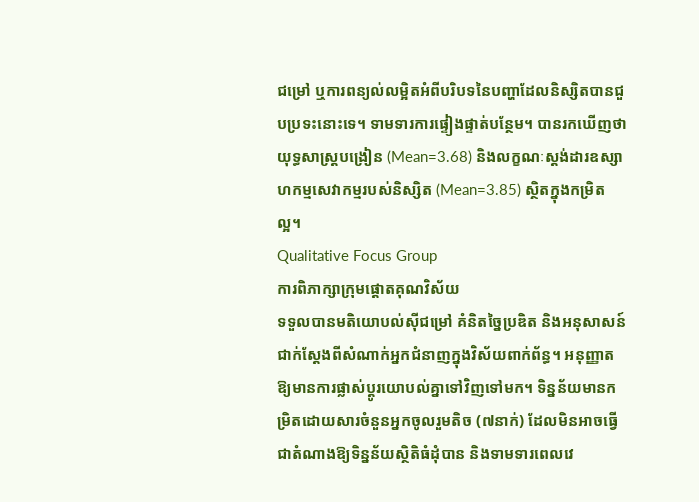ជម្រៅ ឬការពន្យល់លម្អិតអំពីបរិបទនៃបញ្ហាដែលនិស្សិតបានជួបប្រទះនោះទេ។ ទាមទារការផ្ទៀងផ្ទាត់បន្ថែម។ បានរកឃើញថាយុទ្ធសាស្ត្របង្រៀន (Mean=3.68) និងលក្ខណៈស្តង់ដារឧស្សាហកម្មសេវាកម្មរបស់និស្សិត (Mean=3.85) ស្ថិតក្នុងកម្រិតល្អ។
Qualitative Focus Group
ការពិភាក្សាក្រុមផ្តោតគុណវិស័យ
ទទួលបានមតិយោបល់ស៊ីជម្រៅ គំនិតច្នៃប្រឌិត និងអនុសាសន៍ជាក់ស្តែងពីសំណាក់អ្នកជំនាញក្នុងវិស័យពាក់ព័ន្ធ។ អនុញ្ញាតឱ្យមានការផ្លាស់ប្តូរយោបល់គ្នាទៅវិញទៅមក។ ទិន្នន័យមានកម្រិតដោយសារចំនួនអ្នកចូលរួមតិច (៧នាក់) ដែលមិនអាចធ្វើជាតំណាងឱ្យទិន្នន័យស្ថិតិធំដុំបាន និងទាមទារពេលវេ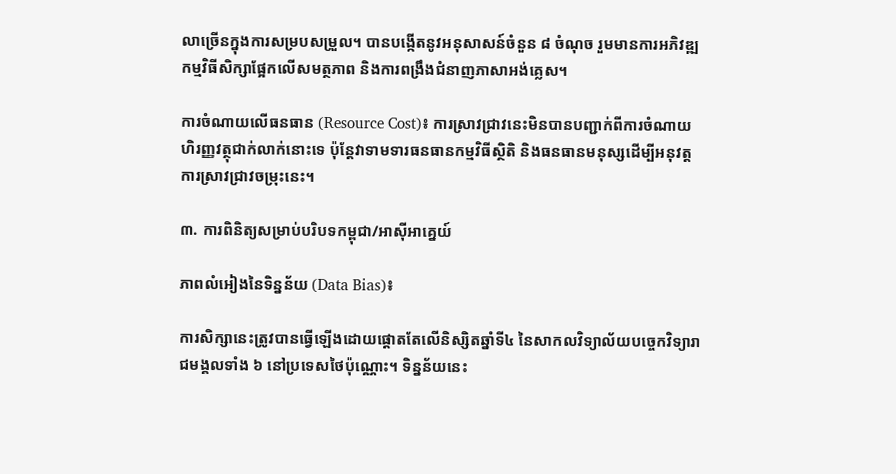លាច្រើនក្នុងការសម្របសម្រួល។ បានបង្កើតនូវអនុសាសន៍ចំនួន ៨ ចំណុច រួមមានការអភិវឌ្ឍកម្មវិធីសិក្សាផ្អែកលើសមត្ថភាព និងការពង្រឹងជំនាញភាសាអង់គ្លេស។

ការចំណាយលើធនធាន (Resource Cost)៖ ការស្រាវជ្រាវនេះមិនបានបញ្ជាក់ពីការចំណាយហិរញ្ញវត្ថុជាក់លាក់នោះទេ ប៉ុន្តែវាទាមទារធនធានកម្មវិធីស្ថិតិ និងធនធានមនុស្សដើម្បីអនុវត្តការស្រាវជ្រាវចម្រុះនេះ។

៣. ការពិនិត្យសម្រាប់បរិបទកម្ពុជា/អាស៊ីអាគ្នេយ៍

ភាពលំអៀងនៃទិន្នន័យ (Data Bias)៖

ការសិក្សានេះត្រូវបានធ្វើឡើងដោយផ្តោតតែលើនិស្សិតឆ្នាំទី៤ នៃសាកលវិទ្យាល័យបច្ចេកវិទ្យារាជមង្គលទាំង ៦ នៅប្រទេសថៃប៉ុណ្ណោះ។ ទិន្នន័យនេះ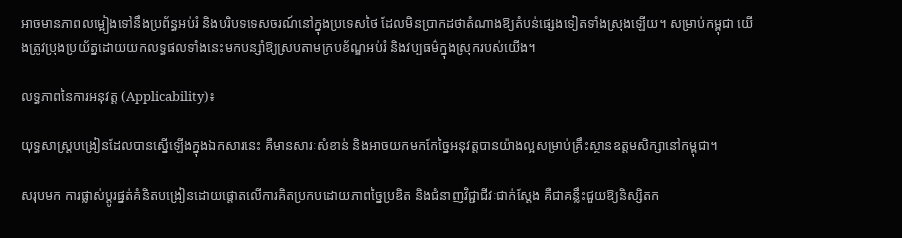អាចមានភាពលម្អៀងទៅនឹងប្រព័ន្ធអប់រំ និងបរិបទទេសចរណ៍នៅក្នុងប្រទេសថៃ ដែលមិនប្រាកដថាតំណាងឱ្យតំបន់ផ្សេងទៀតទាំងស្រុងឡើយ។ សម្រាប់កម្ពុជា យើងត្រូវប្រុងប្រយ័ត្នដោយយកលទ្ធផលទាំងនេះមកបន្សាំឱ្យស្របតាមក្របខ័ណ្ឌអប់រំ និងវប្បធម៌ក្នុងស្រុករបស់យើង។

លទ្ធភាពនៃការអនុវត្ត (Applicability)៖

យុទ្ធសាស្ត្របង្រៀនដែលបានស្នើឡើងក្នុងឯកសារនេះ គឺមានសារៈសំខាន់ និងអាចយកមកកែច្នៃអនុវត្តបានយ៉ាងល្អសម្រាប់គ្រឹះស្ថានឧត្តមសិក្សានៅកម្ពុជា។

សរុបមក ការផ្លាស់ប្តូរផ្នត់គំនិតបង្រៀនដោយផ្តោតលើការគិតប្រកបដោយភាពច្នៃប្រឌិត និងជំនាញវិជ្ជាជីវៈជាក់ស្តែង គឺជាគន្លឹះជួយឱ្យនិស្សិតក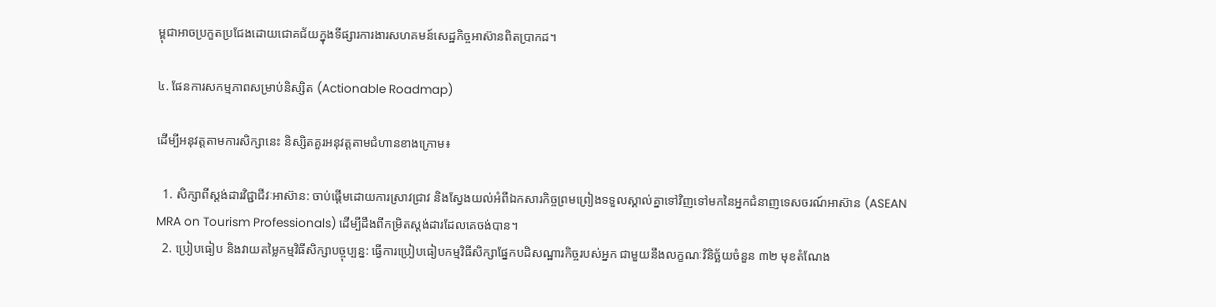ម្ពុជាអាចប្រកួតប្រជែងដោយជោគជ័យក្នុងទីផ្សារការងារសហគមន៍សេដ្ឋកិច្ចអាស៊ានពិតប្រាកដ។

៤. ផែនការសកម្មភាពសម្រាប់និស្សិត (Actionable Roadmap)

ដើម្បីអនុវត្តតាមការសិក្សានេះ និស្សិតគួរអនុវត្តតាមជំហានខាងក្រោម៖

  1. សិក្សាពីស្តង់ដារវិជ្ជាជីវៈអាស៊ាន: ចាប់ផ្តើមដោយការស្រាវជ្រាវ និងស្វែងយល់អំពីឯកសារកិច្ចព្រមព្រៀងទទួលស្គាល់គ្នាទៅវិញទៅមកនៃអ្នកជំនាញទេសចរណ៍អាស៊ាន (ASEAN MRA on Tourism Professionals) ដើម្បីដឹងពីកម្រិតស្តង់ដារដែលគេចង់បាន។
  2. ប្រៀបធៀប និងវាយតម្លៃកម្មវិធីសិក្សាបច្ចុប្បន្ន: ធ្វើការប្រៀបធៀបកម្មវិធីសិក្សាផ្នែកបដិសណ្ឋារកិច្ចរបស់អ្នក ជាមួយនឹងលក្ខណៈវិនិច្ឆ័យចំនួន ៣២ មុខតំណែង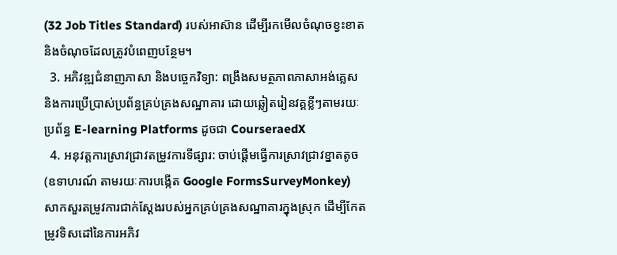(32 Job Titles Standard) របស់អាស៊ាន ដើម្បីរកមើលចំណុចខ្វះខាត និងចំណុចដែលត្រូវបំពេញបន្ថែម។
  3. អភិវឌ្ឍជំនាញភាសា និងបច្ចេកវិទ្យា: ពង្រឹងសមត្ថភាពភាសាអង់គ្លេស និងការប្រើប្រាស់ប្រព័ន្ធគ្រប់គ្រងសណ្ឋាគារ ដោយឆ្លៀតរៀនវគ្គខ្លីៗតាមរយៈប្រព័ន្ធ E-learning Platforms ដូចជា CourseraedX
  4. អនុវត្តការស្រាវជ្រាវតម្រូវការទីផ្សារ: ចាប់ផ្តើមធ្វើការស្រាវជ្រាវខ្នាតតូច (ឧទាហរណ៍ តាមរយៈការបង្កើត Google FormsSurveyMonkey) សាកសួរតម្រូវការជាក់ស្តែងរបស់អ្នកគ្រប់គ្រងសណ្ឋាគារក្នុងស្រុក ដើម្បីកែតម្រូវទិសដៅនៃការអភិវ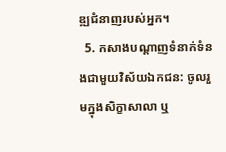ឌ្ឍជំនាញរបស់អ្នក។
  5. កសាងបណ្តាញទំនាក់ទំនងជាមួយវិស័យឯកជន: ចូលរួមក្នុងសិក្ខាសាលា ឬ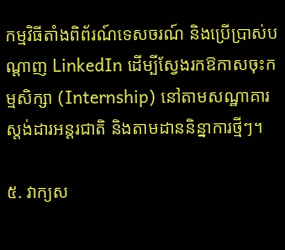កម្មវិធីតាំងពិព័រណ៍ទេសចរណ៍ និងប្រើប្រាស់បណ្តាញ LinkedIn ដើម្បីស្វែងរកឱកាសចុះកម្មសិក្សា (Internship) នៅតាមសណ្ឋាគារស្តង់ដារអន្តរជាតិ និងតាមដាននិន្នាការថ្មីៗ។

៥. វាក្យស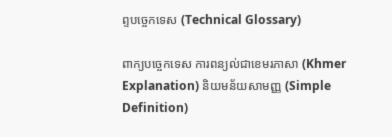ព្ទបច្ចេកទេស (Technical Glossary)

ពាក្យបច្ចេកទេស ការពន្យល់ជាខេមរភាសា (Khmer Explanation) និយមន័យសាមញ្ញ (Simple Definition)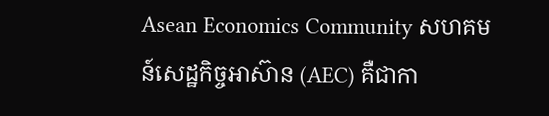Asean Economics Community សហគមន៍សេដ្ឋកិច្ចអាស៊ាន (AEC) គឺជាកា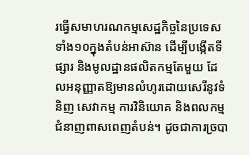រធ្វើសមាហរណកម្មសេដ្ឋកិច្ចនៃប្រទេសទាំង១០ក្នុងតំបន់អាស៊ាន ដើម្បីបង្កើតទីផ្សារ និងមូលដ្ឋានផលិតកម្មតែមួយ ដែលអនុញ្ញាតឱ្យមានលំហូរដោយសេរីនូវទំនិញ សេវាកម្ម ការវិនិយោគ និងពលកម្មជំនាញពាសពេញតំបន់។ ដូចជាការច្របា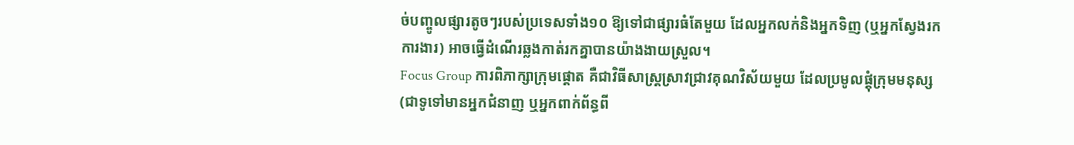ច់បញ្ចូលផ្សារតូចៗរបស់ប្រទេសទាំង១០ ឱ្យទៅជាផ្សារធំតែមួយ ដែលអ្នកលក់និងអ្នកទិញ (ឬអ្នកស្វែងរកការងារ) អាចធ្វើដំណើរឆ្លងកាត់រកគ្នាបានយ៉ាងងាយស្រួល។
Focus Group ការពិភាក្សាក្រុមផ្តោត គឺជាវិធីសាស្ត្រស្រាវជ្រាវគុណវិស័យមួយ ដែលប្រមូលផ្តុំក្រុមមនុស្ស (ជាទូទៅមានអ្នកជំនាញ ឬអ្នកពាក់ព័ន្ធពី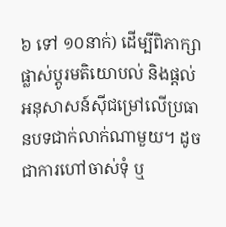៦ ទៅ ១០នាក់) ដើម្បីពិភាក្សា ផ្លាស់ប្តូរមតិយោបល់ និងផ្តល់អនុសាសន៍ស៊ីជម្រៅលើប្រធានបទជាក់លាក់ណាមួយ។ ដូចជាការហៅចាស់ទុំ ឬ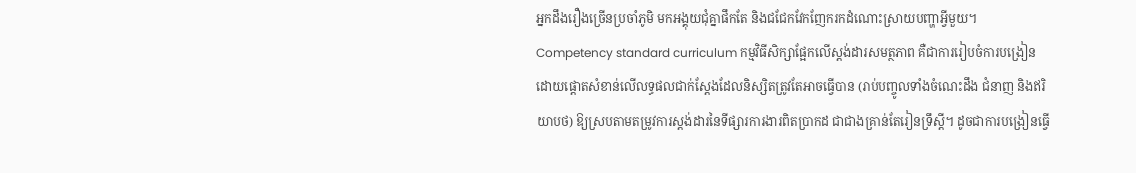អ្នកដឹងរឿងច្រើនប្រចាំភូមិ មកអង្គុយជុំគ្នាផឹកតែ និងជជែកវែកញែករកដំណោះស្រាយបញ្ហាអ្វីមួយ។
Competency standard curriculum កម្មវិធីសិក្សាផ្អែកលើស្តង់ដារសមត្ថភាព គឺជាការរៀបចំការបង្រៀនដោយផ្តោតសំខាន់លើលទ្ធផលជាក់ស្តែងដែលនិស្សិតត្រូវតែអាចធ្វើបាន (រាប់បញ្ចូលទាំងចំណេះដឹង ជំនាញ និងឥរិយាបថ) ឱ្យស្របតាមតម្រូវការស្តង់ដារនៃទីផ្សារការងារពិតប្រាកដ ជាជាងគ្រាន់តែរៀនទ្រឹស្តី។ ដូចជាការបង្រៀនធ្វើ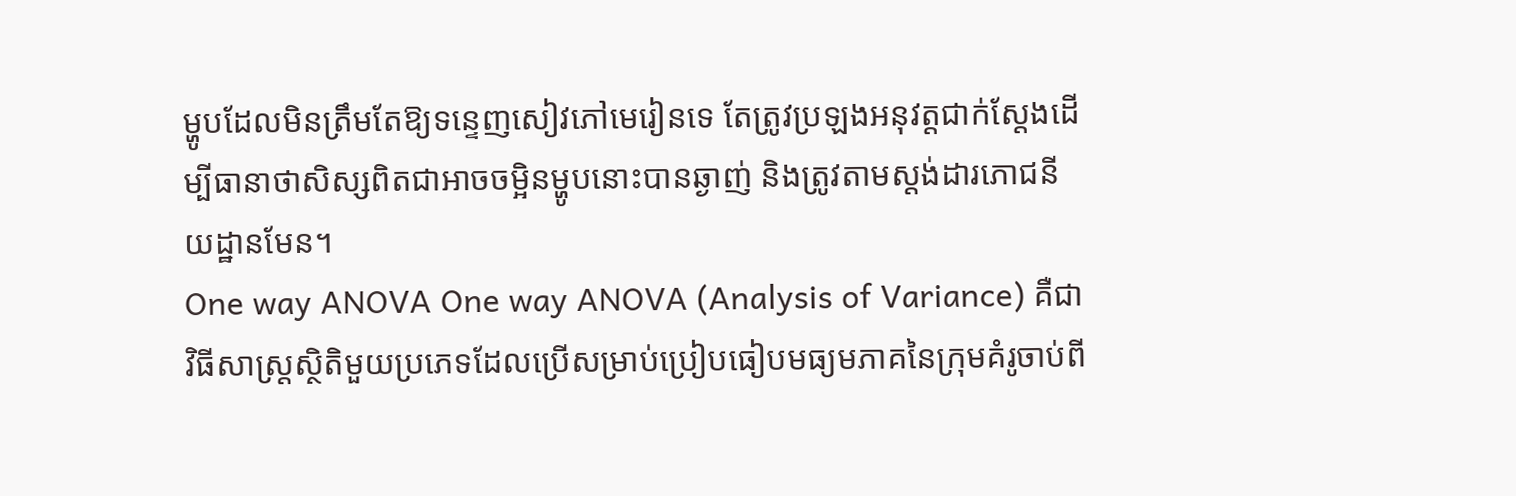ម្ហូបដែលមិនត្រឹមតែឱ្យទន្ទេញសៀវភៅមេរៀនទេ តែត្រូវប្រឡងអនុវត្តជាក់ស្តែងដើម្បីធានាថាសិស្សពិតជាអាចចម្អិនម្ហូបនោះបានឆ្ងាញ់ និងត្រូវតាមស្តង់ដារភោជនីយដ្ឋានមែន។
One way ANOVA One way ANOVA (Analysis of Variance) គឺជាវិធីសាស្ត្រស្ថិតិមួយប្រភេទដែលប្រើសម្រាប់ប្រៀបធៀបមធ្យមភាគនៃក្រុមគំរូចាប់ពី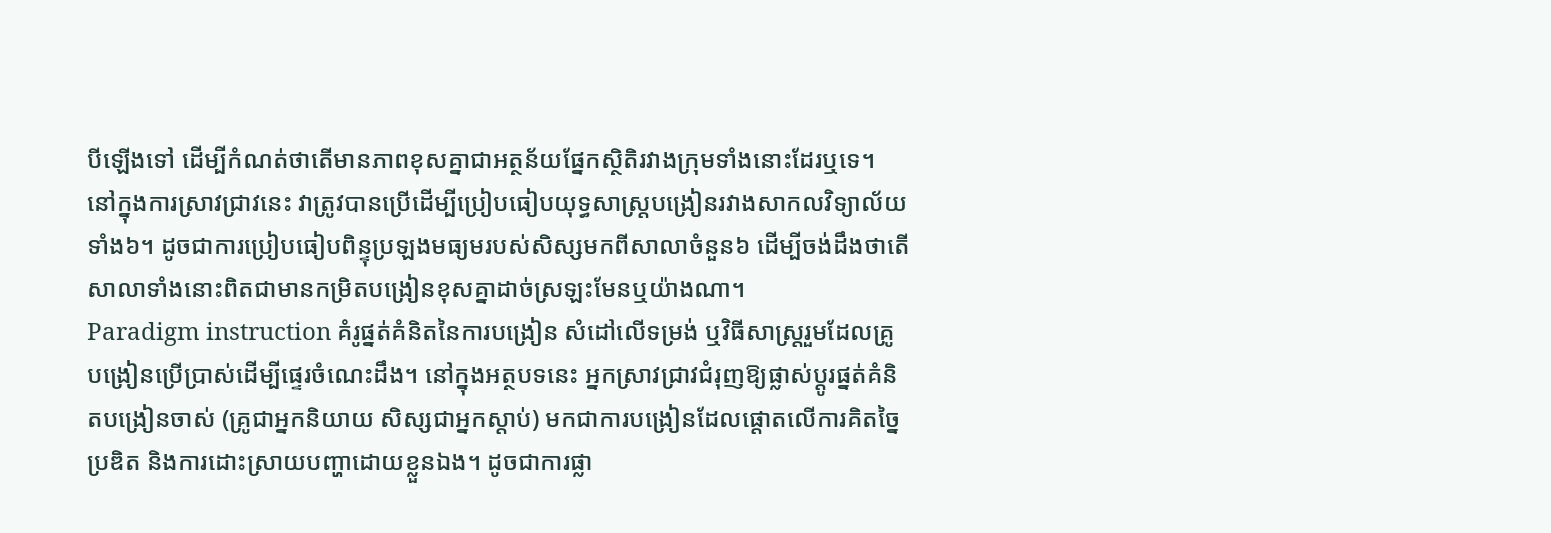បីឡើងទៅ ដើម្បីកំណត់ថាតើមានភាពខុសគ្នាជាអត្ថន័យផ្នែកស្ថិតិរវាងក្រុមទាំងនោះដែរឬទេ។ នៅក្នុងការស្រាវជ្រាវនេះ វាត្រូវបានប្រើដើម្បីប្រៀបធៀបយុទ្ធសាស្ត្របង្រៀនរវាងសាកលវិទ្យាល័យទាំង៦។ ដូចជាការប្រៀបធៀបពិន្ទុប្រឡងមធ្យមរបស់សិស្សមកពីសាលាចំនួន៦ ដើម្បីចង់ដឹងថាតើសាលាទាំងនោះពិតជាមានកម្រិតបង្រៀនខុសគ្នាដាច់ស្រឡះមែនឬយ៉ាងណា។
Paradigm instruction គំរូផ្នត់គំនិតនៃការបង្រៀន សំដៅលើទម្រង់ ឬវិធីសាស្ត្ររួមដែលគ្រូបង្រៀនប្រើប្រាស់ដើម្បីផ្ទេរចំណេះដឹង។ នៅក្នុងអត្ថបទនេះ អ្នកស្រាវជ្រាវជំរុញឱ្យផ្លាស់ប្តូរផ្នត់គំនិតបង្រៀនចាស់ (គ្រូជាអ្នកនិយាយ សិស្សជាអ្នកស្តាប់) មកជាការបង្រៀនដែលផ្តោតលើការគិតច្នៃប្រឌិត និងការដោះស្រាយបញ្ហាដោយខ្លួនឯង។ ដូចជាការផ្លា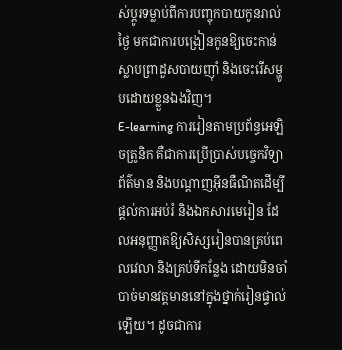ស់ប្តូរទម្លាប់ពីការបញ្ចុកបាយកូនរាល់ថ្ងៃ មកជាការបង្រៀនកូនឱ្យចេះកាន់ស្លាបព្រាដួសបាយញ៉ាំ និងចេះរើសម្ហូបដោយខ្លួនឯងវិញ។
E-learning ការរៀនតាមប្រព័ន្ធអេឡិចត្រូនិក គឺជាការប្រើប្រាស់បច្ចេកវិទ្យាព័ត៌មាន និងបណ្តាញអ៊ីនធឺណិតដើម្បីផ្តល់ការអប់រំ និងឯកសារមេរៀន ដែលអនុញ្ញាតឱ្យសិស្សរៀនបានគ្រប់ពេលវេលា និងគ្រប់ទីកន្លែង ដោយមិនចាំបាច់មានវត្តមាននៅក្នុងថ្នាក់រៀនផ្ទាល់ឡើយ។ ដូចជាការ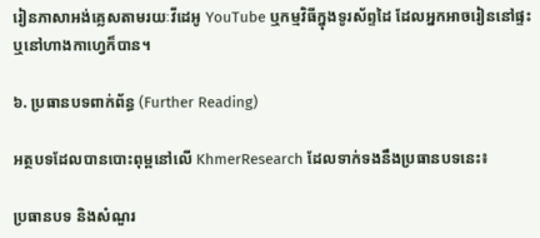រៀនភាសាអង់គ្លេសតាមរយៈវីដេអូ YouTube ឬកម្មវិធីក្នុងទូរស័ព្ទដៃ ដែលអ្នកអាចរៀននៅផ្ទះ ឬនៅហាងកាហ្វេក៏បាន។

៦. ប្រធានបទពាក់ព័ន្ធ (Further Reading)

អត្ថបទដែលបានបោះពុម្ពនៅលើ KhmerResearch ដែលទាក់ទងនឹងប្រធានបទនេះ៖

ប្រធានបទ និងសំណួរ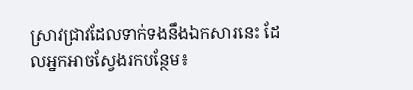ស្រាវជ្រាវដែលទាក់ទងនឹងឯកសារនេះ ដែលអ្នកអាចស្វែងរកបន្ថែម៖